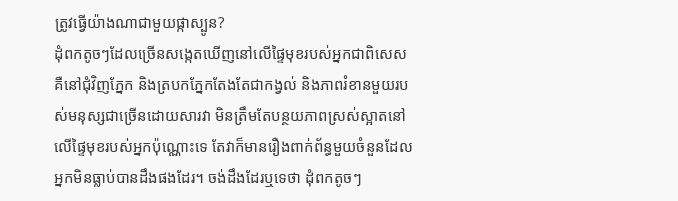ត្រូវធ្វើយ៉ាងណាជាមួយផ្កាស្បូន?
ដុំពកតូចៗដែលច្រើនសង្កេតឃើញនៅលើផ្ទៃមុខរបស់អ្នកជាពិសេសគឺនៅជុំវិញភ្នែក និងត្របកភ្នែកតែងតែជាកង្វល់ និងភាពរំខានមួយរបស់មនុស្សជាច្រើនដោយសារវា មិនត្រឹមតែបន្ថយភាពស្រស់ស្អាតនៅលើផ្ទៃមុខរបស់អ្នកប៉ុណ្ណោះទេ តែវាក៏មានរឿងពាក់ព័ន្ធមួយចំនួនដែលអ្នកមិនធ្លាប់បានដឹងផងដែរ។ ចង់ដឹងដែរឬទេថា ដុំពកតូចៗ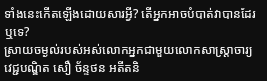ទាំងនេះកើតឡើងដោយសារអ្វី? តើអ្នកអាចបំបាត់វាបានដែរឬទេ?
ស្រាយចម្ងល់របស់អស់លោកអ្នកជាមួយលោកសាស្ត្រាចារ្យ វេជ្ជបណ្ឌិត សឿ ច័ន្ទថន អតីតនិ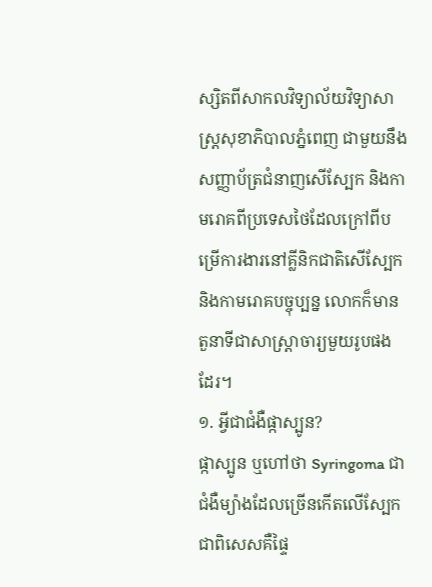ស្សិតពីសាកលវិទ្យាល័យវិទ្យាសាស្ត្រសុខាភិបាលភ្នំពេញ ជាមួយនឹងសញ្ញាប័ត្រជំនាញសើស្បែក និងកាមរោគពីប្រទេសថៃដែលក្រៅពីបម្រើការងារនៅគ្លីនិកជាតិសើស្បែកនិងកាមរោគបច្ចុប្បន្ន លោកក៏មានតួនាទីជាសាស្រ្តាចារ្យមួយរូបផងដែរ។
១. អ្វីជាជំងឺផ្កាស្បូន?
ផ្កាស្បូន ឬហៅថា Syringoma ជាជំងឺម្យ៉ាងដែលច្រើនកើតលើស្បែកជាពិសេសគឺផ្ទៃ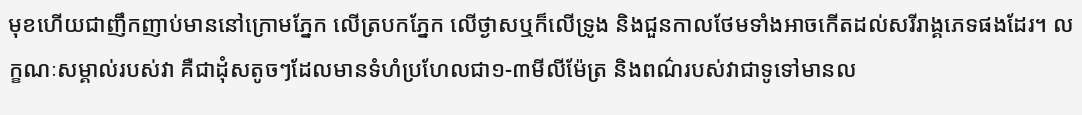មុខហើយជាញឹកញាប់មាននៅក្រោមភ្នែក លើត្របកភ្នែក លើថ្ងាសឬក៏លើទ្រូង និងជួនកាលថែមទាំងអាចកើតដល់សរីរាង្គភេទផងដែរ។ លក្ខណៈសម្គាល់របស់វា គឺជាដុំសតូចៗដែលមានទំហំប្រហែលជា១-៣មីលីម៉ែត្រ និងពណ៌របស់វាជាទូទៅមានល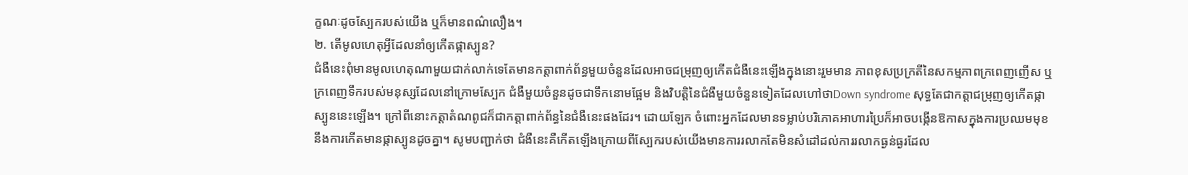ក្ខណៈដូចស្បែករបស់យើង ឬក៏មានពណ៌លឿង។
២. តើមូលហេតុអ្វីដែលនាំឲ្យកើតផ្កាស្បូន?
ជំងឺនេះពុំមានមូលហេតុណាមួយជាក់លាក់ទេតែមានកត្តាពាក់ព័ន្ធមួយចំនួនដែលអាចជម្រុញឲ្យកើតជំងឺនេះឡើងក្នុងនោះរួមមាន ភាពខុសប្រក្រតីនៃសកម្មភាពក្រពេញញើស ឬក្រពេញទឹករបស់មនុស្សដែលនៅក្រោមស្បែក ជំងឺមួយចំនួនដូចជាទឹកនោមផ្អែម និងវិបត្តិនៃជំងឺមួយចំនួនទៀតដែលហៅថាDown syndrome សុទ្ធតែជាកត្តាជម្រុញឲ្យកើតផ្កាស្បូននេះឡើង។ ក្រៅពីនោះកត្តាតំណពូជក៏ជាកត្តាពាក់ព័ន្ធនៃជំងឺនេះផងដែរ។ ដោយឡែក ចំពោះអ្នកដែលមានទម្លាប់បរិភោគអាហារប្រៃក៏អាចបង្កើនឱកាសក្នុងការប្រឈមមុខនឹងការកើតមានផ្កាស្បូនដូចគ្នា។ សូមបញ្ជាក់ថា ជំងឺនេះគឺកើតឡើងក្រោយពីស្បែករបស់យើងមានការរលាកតែមិនសំដៅដល់ការរលាកធ្ងន់ធ្ងរដែល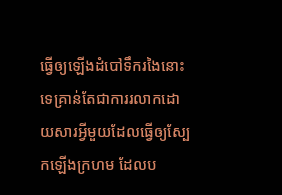ធ្វើឲ្យឡើងដំបៅទឹករងៃនោះទេគ្រាន់តែជាការរលាកដោយសារអ្វីមួយដែលធ្វើឲ្យស្បែកឡើងក្រហម ដែលប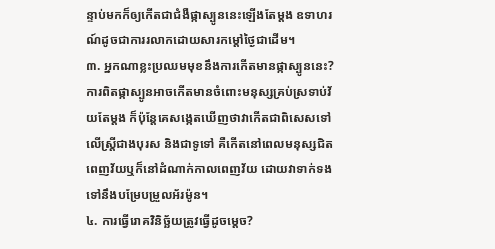ន្ទាប់មកក៏ឲ្យកើតជាជំងឺផ្កាស្បូននេះឡើងតែម្តង ឧទាហរណ៍ដូចជាការរលាកដោយសារកម្តៅថ្ងៃជាដើម។
៣. អ្នកណាខ្លះប្រឈមមុខនឹងការកើតមានផ្កាស្បូននេះ?
ការពិតផ្កាស្បូនអាចកើតមានចំពោះមនុស្សគ្រប់ស្រទាប់វ័យតែម្តង ក៏ប៉ុន្តែគេសង្កេតឃើញថាវាកើតជាពិសេសទៅលើស្ត្រីជាងបុរស និងជាទូទៅ គឺកើតនៅពេលមនុស្សជិតពេញវ័យឬក៏នៅដំណាក់កាលពេញវ័យ ដោយវាទាក់ទងទៅនឹងបម្រែបម្រួលអ័រម៉ូន។
៤. ការធ្វើរោគវិនិច្ឆ័យត្រូវធ្វើដូចម្តេច?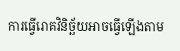ការធ្វើរោគវិនិច្ឆ័យអាចធ្វើឡើងតាម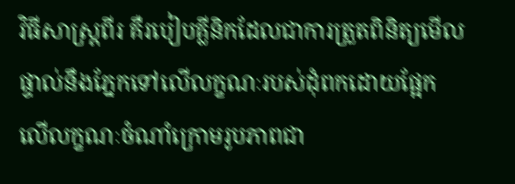វិធីសាស្ត្រពីរ គឺរបៀបគ្លីនិកដែលជាការត្រួតពិនិត្យមើលផ្ទាល់នឹងភ្នែកទៅលើលក្ខណៈរបស់ដុំពកដោយផ្អែក លើលក្ខណៈចំណាំក្រោមរូបភាពជា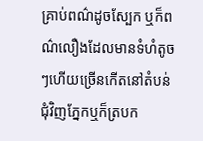គ្រាប់ពណ៌ដូចស្បែក ឬក៏ពណ៌លឿងដែលមានទំហំតូចៗហើយច្រើនកើតនៅតំបន់ជុំវិញភ្នែកឬក៏ត្របក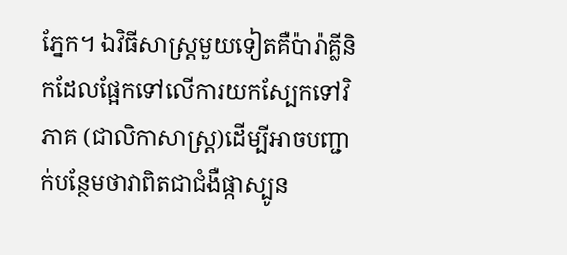ភ្នែក។ ឯវិធីសាស្ត្រមួយទៀតគឺប៉ារ៉ាគ្លីនិកដែលផ្អែកទៅលើការយកស្បែកទៅវិភាគ (ជាលិកាសាស្ត្រ)ដើម្បីអាចបញ្ជាក់បន្ថែមថាវាពិតជាជំងឺផ្កាស្បូន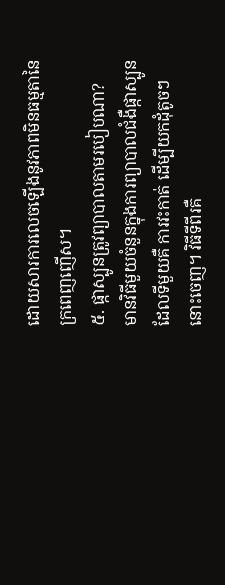ដោយសារការលេចឡើងនូវភាពមិនធម្មតានៃ ក្រពេញញើស។
៥. ផ្កាស្បូនត្រូវព្យាបាលតាមរបៀបណា?
មានវិធីមួយចំនួនក្នុងការព្យាបាលជំងឺផ្កាស្បូនដែលទីមួយគឺ ការវះកាត់ ដើម្បីយកដុំតូចៗនោះចេញ។ វិធីទីពីរគឺ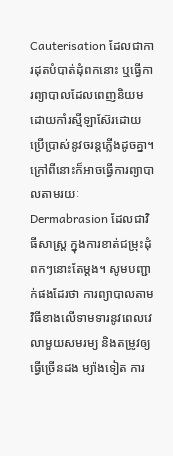Cauterisation ដែលជាការដុតបំបាត់ដុំពកនោះ ឬធ្វើការព្យាបាលដែលពេញនិយមដោយកាំរស្មីឡាស៊ែរដោយប្រើប្រាស់នូវចរន្តភ្លើងដូចគ្នា។ ក្រៅពីនោះក៏អាចធ្វើការព្យាបាលតាមរយៈ Dermabrasion ដែលជាវិធីសាស្ត្រ ក្នុងការខាត់ជម្រុះដុំពកៗនោះតែម្តង។ សូមបញ្ជាក់ផងដែរថា ការព្យាបាលតាមវិធីខាងលើទាមទារនូវពេលវេលាមួយសមរម្យ និងតម្រូវឲ្យធ្វើច្រើនដង ម្យ៉ាងទៀត ការ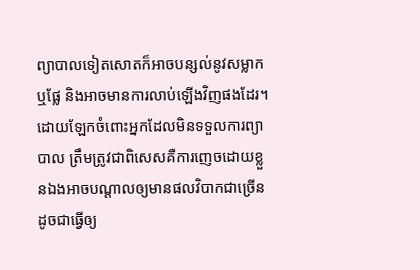ព្យាបាលទៀតសោតក៏អាចបន្សល់នូវសម្លាកឬផ្លែ និងអាចមានការលាប់ឡើងវិញផងដែរ។ ដោយឡែកចំពោះអ្នកដែលមិនទទួលការព្យាបាល ត្រឹមត្រូវជាពិសេសគឺការញេចដោយខ្លួនឯងអាចបណ្តាលឲ្យមានផលវិបាកជាច្រើនដូចជាធ្វើឲ្យ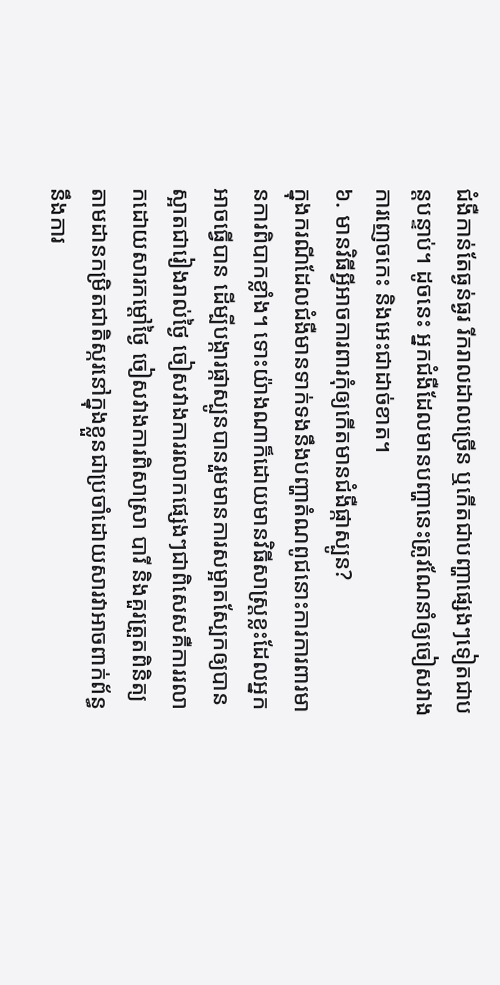ជំងឺកាន់តែធ្ងន់ធ្ងរ រីករាលដាលច្រើន ឬកើតជាបញ្ហាផ្សេងៗទៀតជាបន្តបន្ទាប់។ ដូចនេះ អ្នកជំងឺដែលមានបញ្ហានេះត្រូវណែនាំឲ្យចៀសវាងការញេចកេះ និងអេះជាដាច់ខាត។
៦. មានវិធីអ្វីអាចការពារកុំឲ្យកើតមានជំងឺផ្កាស្បូន?
ក្នុងករណីដែលជំងឺមានទាក់ទងនឹងបញ្ហាតំណពូជនោះការការពារមានការពិបាកខ្លាំង។ ទោះយ៉ាងណាក៏ដោយមានវិធីសាស្ត្រខ្លះដែលអ្នកអាចធ្វើបាន ដើម្បីបង្ការផ្កាស្បូនបានរួមមានការសម្អាតស្បែកឲ្យបានស្អាតជារៀងរាល់ថ្ងៃ ចៀសវាងការរលាកផ្សេងៗជាពិសេសគឺការរលាកដោយសារកម្តៅថ្ងៃ ចៀសវាងការពិសាស្រា បារី និងគួរត្រួតពិនិត្យ តាមដានកម្រិតជាតិស្ករនៅក្នុងខ្លួនជាប្រចាំដោយសារវាអាចពាក់ព័ន្ធនឹងការ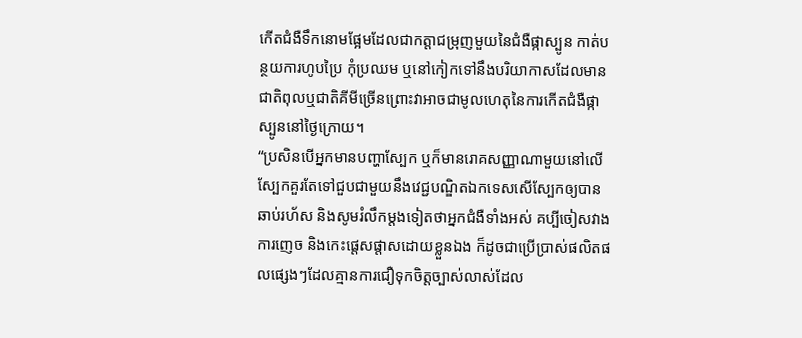កើតជំងឺទឹកនោមផ្អែមដែលជាកត្តាជម្រុញមួយនៃជំងឺផ្កាស្បូន កាត់បន្ថយការហូបប្រៃ កុំប្រឈម ឬនៅកៀកទៅនឹងបរិយាកាសដែលមានជាតិពុលឬជាតិគីមីច្រើនព្រោះវាអាចជាមូលហេតុនៃការកើតជំងឺផ្កាស្បូននៅថ្ងៃក្រោយ។
“ប្រសិនបើអ្នកមានបញ្ហាស្បែក ឬក៏មានរោគសញ្ញាណាមួយនៅលើស្បែកគួរតែទៅជួបជាមួយនឹងវេជ្ជបណ្ឌិតឯកទេសសើស្បែកឲ្យបានឆាប់រហ័ស និងសូមរំលឹកម្តងទៀតថាអ្នកជំងឺទាំងអស់ គប្បីចៀសវាងការញេច និងកេះផ្តេសផ្តាសដោយខ្លួនឯង ក៏ដូចជាប្រើប្រាស់ផលិតផលផ្សេងៗដែលគ្មានការជឿទុកចិត្តច្បាស់លាស់ដែល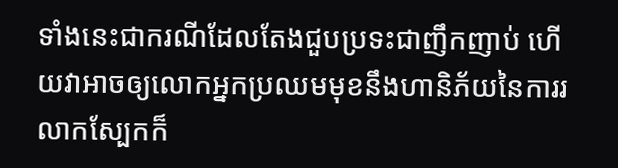ទាំងនេះជាករណីដែលតែងជួបប្រទះជាញឹកញាប់ ហើយវាអាចឲ្យលោកអ្នកប្រឈមមុខនឹងហានិភ័យនៃការរលាកស្បែកក៏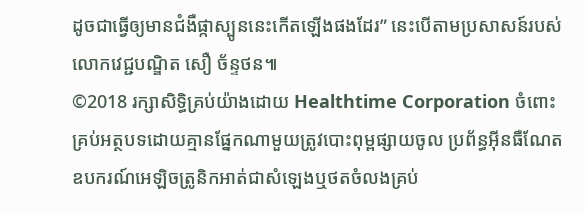ដូចជាធ្វើឲ្យមានជំងឺផ្កាស្បូននេះកើតឡើងផងដែរ” នេះបើតាមប្រសាសន៍របស់លោកវេជ្ជបណ្ឌិត សឿ ច័ន្ទថន៕
©2018 រក្សាសិទ្ធិគ្រប់យ៉ាងដោយ Healthtime Corporation ចំពោះគ្រប់អត្ថបទដោយគ្មានផ្នែកណាមួយត្រូវបោះពុម្ពផ្សាយចូល ប្រព័ន្ធអ៊ីនធឺណែតឧបករណ៍អេឡិចត្រូនិកអាត់ជាសំឡេងឬថតចំលងគ្រប់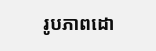រូបភាពដោ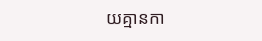យគ្មានកា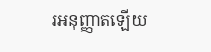រអនុញ្ញាតឡើយ